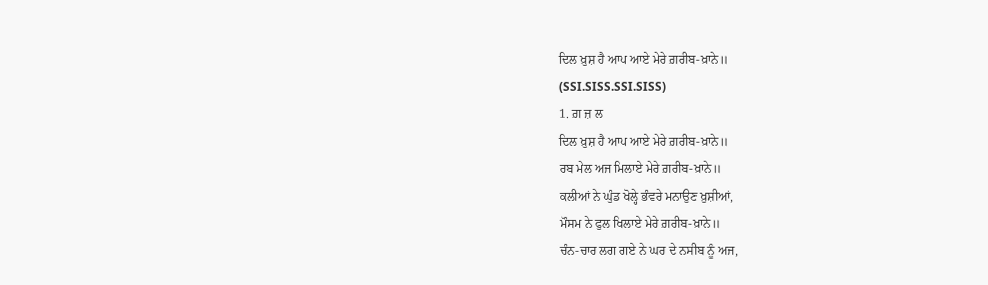ਦਿਲ ਖ਼ੁਸ਼ ਹੈ ਆਪ ਆਏ ਮੇਰੇ ਗ਼ਰੀਬ-ਖ਼ਾਨੇ॥
(SSI.SISS.SSI.SISS)
1. ਗ਼ ਜ਼ ਲ
ਦਿਲ ਖ਼ੁਸ਼ ਹੈ ਆਪ ਆਏ ਮੇਰੇ ਗ਼ਰੀਬ-ਖ਼ਾਨੇ॥
ਰਬ ਮੇਲ ਅਜ ਮਿਲਾਏ ਮੇਰੇ ਗ਼ਰੀਬ-ਖ਼ਾਨੇ॥
ਕਲੀਆਂ ਨੇ ਘੁੰਡ ਖੋਲ੍ਹੇ ਭੰਵਰੇ ਮਨਾਉਣ ਖ਼ੁਸ਼ੀਆਂ,
ਮੌਸਮ ਨੇ ਫੁਲ ਖਿਲਾਏ ਮੇਰੇ ਗ਼ਰੀਬ-ਖ਼ਾਨੇ॥
ਚੰਨ-ਚਾਰ ਲਗ ਗਏ ਨੇ ਘਰ ਦੇ ਨਸੀਬ ਨੂੰ ਅਜ,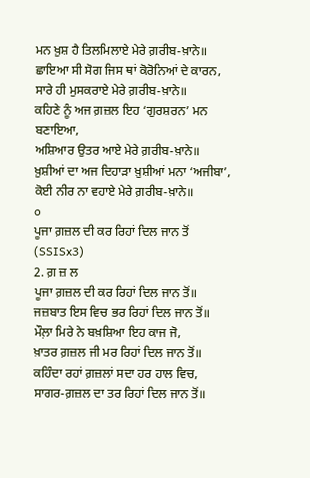ਮਨ ਖ਼ੁਸ਼ ਹੈ ਤਿਲਮਿਲਾਏ ਮੇਰੇ ਗ਼ਰੀਬ-ਖ਼ਾਨੇ॥
ਛਾਇਆ ਸੀ ਸੋਗ ਜਿਸ ਥਾਂ ਕੋਰੋਨਿਆਂ ਦੇ ਕਾਰਨ,
ਸਾਰੇ ਹੀ ਮੁਸਕਰਾਏ ਮੇਰੇ ਗ਼ਰੀਬ-ਖ਼ਾਨੇ॥
ਕਹਿਣੇ ਨੂੰ ਅਜ ਗ਼ਜ਼ਲ ਇਹ ‘ਗੁਰਸ਼ਰਨ’ ਮਨ ਬਣਾਇਆ,
ਅਸ਼ਿਆਰ ਉਤਰ ਆਏ ਮੇਰੇ ਗ਼ਰੀਬ-ਖ਼ਾਨੇ॥
ਖ਼ੁਸ਼ੀਆਂ ਦਾ ਅਜ ਦਿਹਾੜਾ ਖ਼ੁਸ਼ੀਆਂ ਮਨਾ ‘ਅਜੀਬਾ’,
ਕੋਈ ਨੀਰ ਨਾ ਵਹਾਏ ਮੇਰੇ ਗ਼ਰੀਬ-ਖ਼ਾਨੇ॥
o
ਪੂਜਾ ਗ਼ਜ਼ਲ ਦੀ ਕਰ ਰਿਹਾਂ ਦਿਲ ਜਾਨ ਤੋਂ
(SSISx3)
2. ਗ਼ ਜ਼ ਲ
ਪੂਜਾ ਗ਼ਜ਼ਲ ਦੀ ਕਰ ਰਿਹਾਂ ਦਿਲ ਜਾਨ ਤੋਂ॥
ਜਜ਼ਬਾਤ ਇਸ ਵਿਚ ਭਰ ਰਿਹਾਂ ਦਿਲ ਜਾਨ ਤੋਂ॥
ਮੌਲ਼ਾ ਮਿਰੇ ਨੇ ਬਖ਼ਸ਼ਿਆ ਇਹ ਕਾਜ ਜੋ,
ਖ਼ਾਤਰ ਗ਼ਜ਼ਲ ਜੀ ਮਰ ਰਿਹਾਂ ਦਿਲ ਜਾਨ ਤੋਂ॥
ਕਹਿੰਦਾ ਰਹਾਂ ਗ਼ਜ਼ਲਾਂ ਸਦਾ ਹਰ ਹਾਲ ਵਿਚ,
ਸਾਗਰ-ਗ਼ਜ਼ਲ ਦਾ ਤਰ ਰਿਹਾਂ ਦਿਲ ਜਾਨ ਤੋਂ॥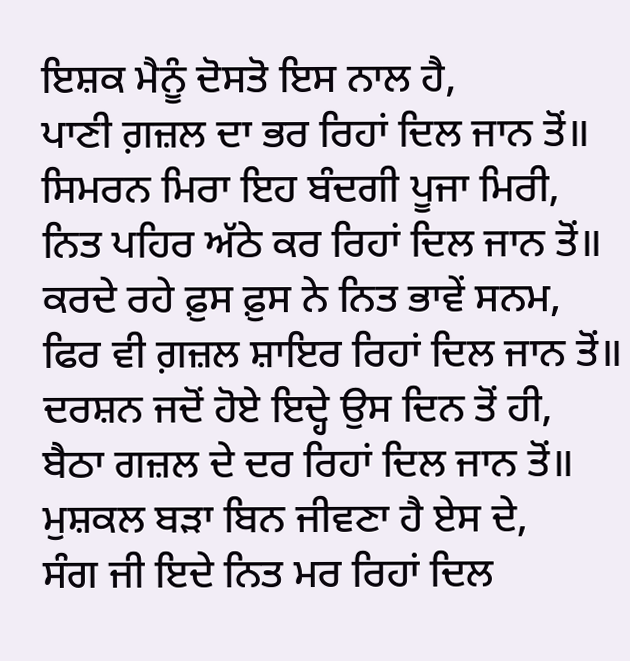ਇਸ਼ਕ ਮੈਨੂੰ ਦੋਸਤੋ ਇਸ ਨਾਲ ਹੈ,
ਪਾਣੀ ਗ਼ਜ਼ਲ ਦਾ ਭਰ ਰਿਹਾਂ ਦਿਲ ਜਾਨ ਤੋਂ॥
ਸਿਮਰਨ ਮਿਰਾ ਇਹ ਬੰਦਗੀ ਪੂਜਾ ਮਿਰੀ,
ਨਿਤ ਪਹਿਰ ਅੱਠੇ ਕਰ ਰਿਹਾਂ ਦਿਲ ਜਾਨ ਤੋਂ॥
ਕਰਦੇ ਰਹੇ ਫ਼ੁਸ ਫ਼ੁਸ ਨੇ ਨਿਤ ਭਾਵੇਂ ਸਨਮ,
ਫਿਰ ਵੀ ਗ਼ਜ਼ਲ ਸ਼ਾਇਰ ਰਿਹਾਂ ਦਿਲ ਜਾਨ ਤੋਂ॥
ਦਰਸ਼ਨ ਜਦੋਂ ਹੋਏ ਇਦ੍ਹੇ ਉਸ ਦਿਨ ਤੋਂ ਹੀ,
ਬੈਠਾ ਗਜ਼ਲ ਦੇ ਦਰ ਰਿਹਾਂ ਦਿਲ ਜਾਨ ਤੋਂ॥
ਮੁਸ਼ਕਲ ਬੜਾ ਬਿਨ ਜੀਵਣਾ ਹੈ ਏਸ ਦੇ,
ਸੰਗ ਜੀ ਇਦੇ ਨਿਤ ਮਰ ਰਿਹਾਂ ਦਿਲ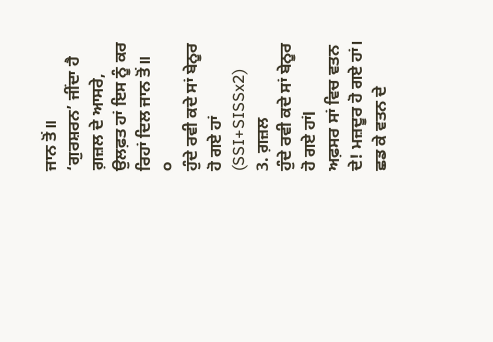ਜਾਨ ਤੋਂ॥
‘ਗੁਰਸ਼ਰਨ’ ਜੀਂਦਾ ਹੈ ਗ਼ਜ਼ਲ ਦੇ ਆਸਰੇ,
ਉਲਫ਼ਤ ਹਾਂ ਇਸ ਨੂੰ ਕਰ ਰਿਹਾਂ ਦਿਲ ਜਾਨ ਤੋਂ॥
੦
ਹੁੰਦੇ ਰਵੀ ਕਦੇ ਸਾਂ ਬੇਨੂਰ ਹੋ ਗਏ ਹਾਂ
(SSI+SISSx2)
3. ਗ਼ਜ਼ਲ
ਹੁੰਦੇ ਰਵੀ ਕਦੇ ਸਾਂ ਬੇਨੂਰ ਹੋ ਗਏ ਹਾਂl
ਅਫ਼ਸਰ ਸਾਂ ਵਿਚ ਵਤਨ ਦੇ! ਮਜ਼ਦੂਰ ਹੋ ਗਏ ਹਾਂ।
ਛਡ ਕੇ ਵਤਨ ਦੇ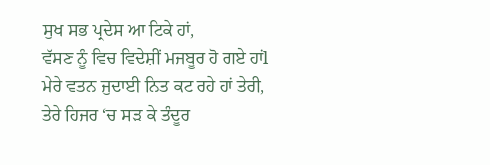ਸੁਖ ਸਭ ਪ੍ਰਦੇਸ ਆ ਟਿਕੇ ਹਾਂ,
ਵੱਸਣ ਨੂੰ ਵਿਚ ਵਿਦੇਸ਼ੀਂ ਮਜਬੂਰ ਹੋ ਗਏ ਹਾਂl
ਮੇਰੇ ਵਤਨ ਜੁਦਾਈ ਨਿਤ ਕਟ ਰਹੇ ਹਾਂ ਤੇਰੀ,
ਤੇਰੇ ਹਿਜਰ ‘ਚ ਸੜ ਕੇ ਤੰਦੂਰ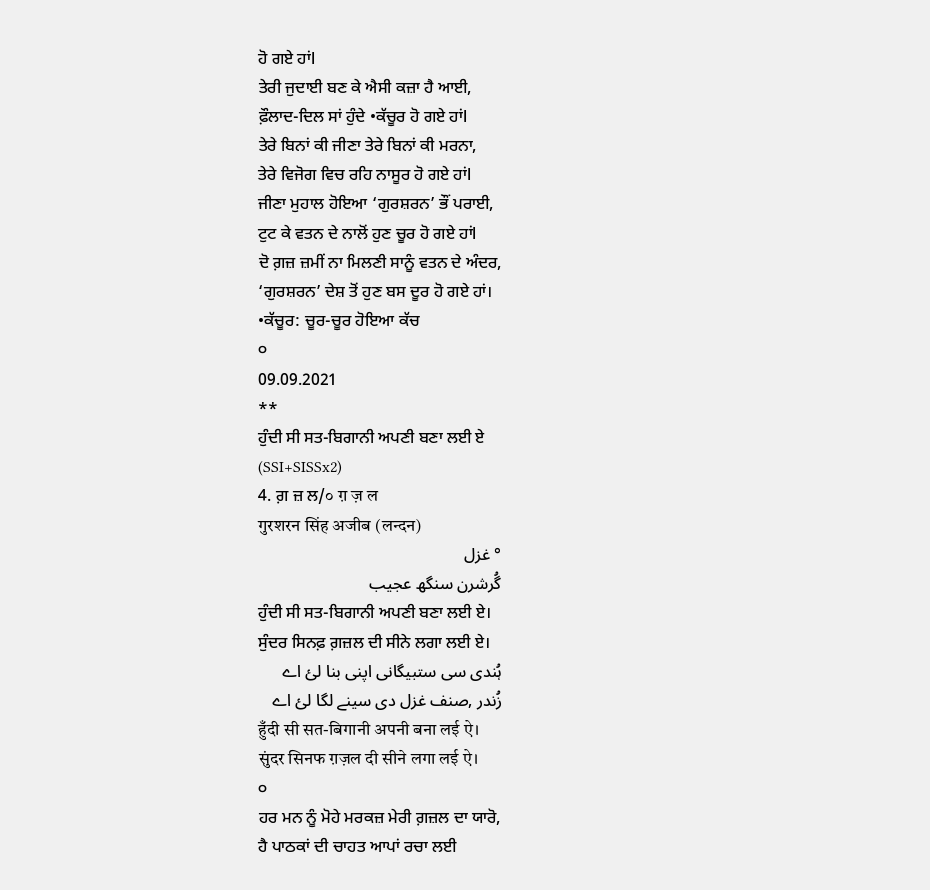ਹੋ ਗਏ ਹਾਂl
ਤੇਰੀ ਜੁਦਾਈ ਬਣ ਕੇ ਐਸੀ ਕਜ਼ਾ ਹੈ ਆਈ,
ਫ਼ੌਲਾਦ-ਦਿਲ ਸਾਂ ਹੁੰਦੇ •ਕੱਚੂਰ ਹੋ ਗਏ ਹਾਂl
ਤੇਰੇ ਬਿਨਾਂ ਕੀ ਜੀਣਾ ਤੇਰੇ ਬਿਨਾਂ ਕੀ ਮਰਨਾ,
ਤੇਰੇ ਵਿਜੋਗ ਵਿਚ ਰਹਿ ਨਾਸੂਰ ਹੋ ਗਏ ਹਾਂl
ਜੀਣਾ ਮੁਹਾਲ ਹੋਇਆ ‘ਗੁਰਸ਼ਰਨ’ ਭੌਂ ਪਰਾਈ,
ਟੁਟ ਕੇ ਵਤਨ ਦੇ ਨਾਲੋਂ ਹੁਣ ਚੂਰ ਹੋ ਗਏ ਹਾਂl
ਦੋ ਗ਼ਜ਼ ਜ਼ਮੀਂ ਨਾ ਮਿਲਣੀ ਸਾਨੂੰ ਵਤਨ ਦੇ ਅੰਦਰ,
‘ਗੁਰਸ਼ਰਨ’ ਦੇਸ਼ ਤੋਂ ਹੁਣ ਬਸ ਦੂਰ ਹੋ ਗਏ ਹਾਂ।
•ਕੱਚੂਰ: ਚੂਰ-ਚੂਰ ਹੋਇਆ ਕੱਚ
੦
09.09.2021
**
ਹੁੰਦੀ ਸੀ ਸਤ-ਬਿਗਾਨੀ ਅਪਣੀ ਬਣਾ ਲਈ ਏ
(SSI+SISSx2)
4. ਗ਼ ਜ਼ ਲ/० ग़ ज़ ल
गुरशरन सिंह अजीब (लन्दन)
° غزل
گُرشرن سنگھ عجیب
ਹੁੰਦੀ ਸੀ ਸਤ-ਬਿਗਾਨੀ ਅਪਣੀ ਬਣਾ ਲਈ ਏ।
ਸੁੰਦਰ ਸਿਨਫ਼ ਗ਼ਜ਼ਲ ਦੀ ਸੀਨੇ ਲਗਾ ਲਈ ਏ।
ہُندی سی ستبیگانی اپنی بنا لئ اے
زُندر ,صنف غزل دی سینے لگا لئ اے
हुँदी सी सत-बिगानी अपनी बना लई ऐ।
सुंदर सिनफ ग़ज़ल दी सीने लगा लई ऐ।
੦
ਹਰ ਮਨ ਨੂੰ ਮੋਹੇ ਮਰਕਜ਼ ਮੇਰੀ ਗ਼ਜ਼ਲ ਦਾ ਯਾਰੋ,
ਹੈ ਪਾਠਕਾਂ ਦੀ ਚਾਹਤ ਆਪਾਂ ਰਚਾ ਲਈ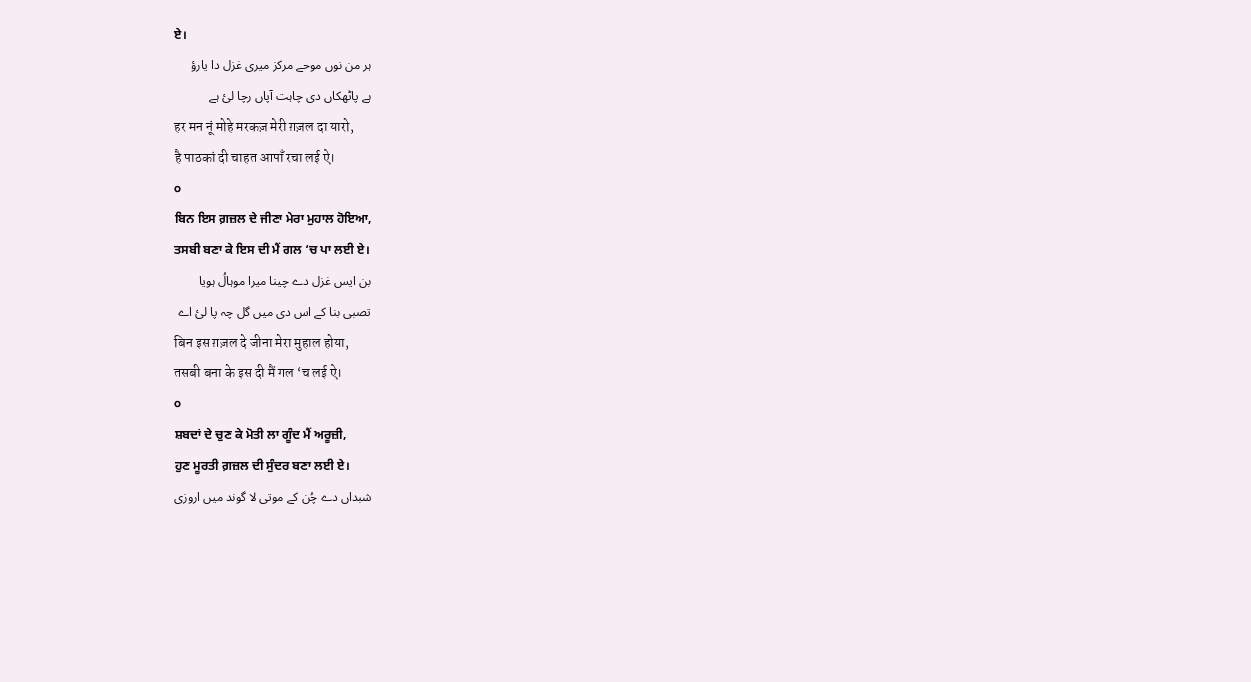ਏ।
ہر من نوں موحے مرکز میری غزل دا یارؤ
ہے پاٹھکاں دی چاہت آپاں رچا لئ ہے
हर मन नूं मोहे मरकज़ मेरी ग़ज़ल दा यारो,
है पाठकां दी चाहत आपाँ रचा लई ऐ।
੦
ਬਿਨ ਇਸ ਗ਼ਜ਼ਲ ਦੇ ਜੀਣਾ ਮੇਰਾ ਮੁਹਾਲ ਹੋਇਆ,
ਤਸਬੀ ਬਣਾ ਕੇ ਇਸ ਦੀ ਮੈਂ ਗਲ ‘ਚ ਪਾ ਲਈ ਏ।
بن ایس غزل دے چینا میرا موہالُ ہویا
تصبی بنا کے اس دی میں گل چہ پا لئ اے
बिन इस ग़ज़ल दे जीना मेरा मुहाल होया,
तसबी बना के इस दी मैं गल ‘च लई ऐ।
੦
ਸ਼ਬਦਾਂ ਦੇ ਚੁਣ ਕੇ ਮੋਤੀ ਲਾ ਗੂੰਦ ਮੈਂ ਅਰੂਜ਼ੀ,
ਹੁਣ ਮੂਰਤੀ ਗ਼ਜ਼ਲ ਦੀ ਸੁੰਦਰ ਬਣਾ ਲਈ ਏ।
شبداں دے چُن کے موتی لا گوند میں اروزی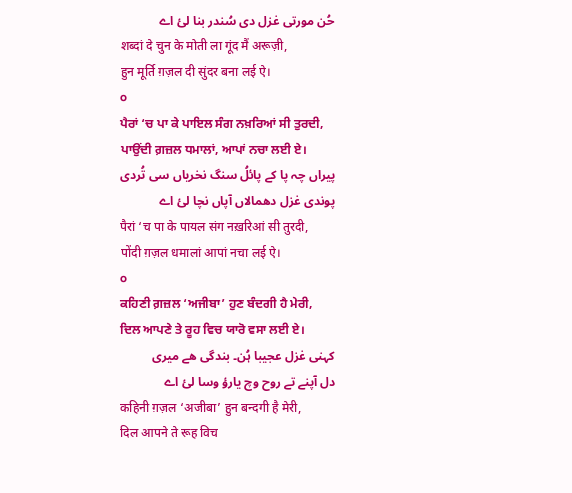حُن مورتی غزل دی سُندر بنا لئ اے
शब्दां दे चुन के मोती ला गूंद मैं अरूज़ी,
हुन मूर्ति ग़ज़ल दी सुंदर बना लई ऐ।
੦
ਪੈਰਾਂ ‘ਚ ਪਾ ਕੇ ਪਾਇਲ ਸੰਗ ਨਖ਼ਰਿਆਂ ਸੀ ਤੁਰਦੀ,
ਪਾਉਂਦੀ ਗ਼ਜ਼ਲ ਧਮਾਲਾਂ, ਆਪਾਂ ਨਚਾ ਲਈ ਏ।
پیراں چہ پا کے پائلُ سنگ نخریاں سی تُردی
پوندی غزل دھمالاں آپاں نچا لئ اے
पैरां ‘च पा के पायल संग नख़रिआं सी तुरदी,
पोंदी ग़ज़ल धमालां आपां नचा लई ऐ।
੦
ਕਹਿਣੀ ਗ਼ਜ਼ਲ ‘ਅਜੀਬਾ’ ਹੁਣ ਬੰਦਗੀ ਹੈ ਮੇਰੀ,
ਦਿਲ ਆਪਣੇ ਤੇ ਰੂਹ ਵਿਚ ਯਾਰੋ ਵਸਾ ਲਈ ਏ।
کہنی غزل عجیبا ہُن۔ بندگی ھے میری
دل آپنے تے روح وچ یارؤ وسا لئ اے
कहिनी ग़ज़ल ‘अजीबा’ हुन बन्दगी है मेरी,
दिल आपने ते रूह विच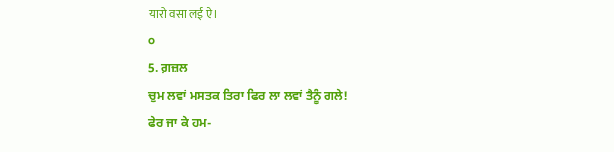यारो वसा लई ऐ।
੦
5. ਗ਼ਜ਼ਲ
ਚੁਮ ਲਵਾਂ ਮਸਤਕ ਤਿਰਾ ਫਿਰ ਲਾ ਲਵਾਂ ਤੈਨੂੰ ਗਲੇ!
ਫੇਰ ਜਾ ਕੇ ਹਮ-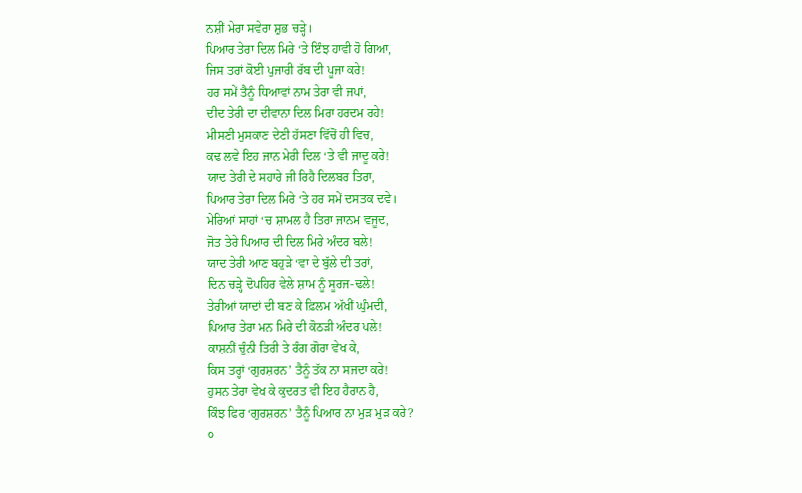ਨਸ਼ੀਂ ਮੇਰਾ ਸਵੇਰਾ ਸ਼ੁਭ ਚੜ੍ਹੇ।
ਪਿਆਰ ਤੇਰਾ ਦਿਲ ਮਿਰੇ ‘ਤੇ ਇੰਝ ਹਾਵੀ ਹੋ ਗਿਆ,
ਜਿਸ ਤਰਾਂ ਕੋਈ ਪੁਜਾਰੀ ਰੱਬ ਦੀ ਪੂਜਾ ਕਰੇ!
ਹਰ ਸਮੇਂ ਤੈਨੂੰ ਧਿਆਵਾਂ ਨਾਮ ਤੇਰਾ ਵੀ ਜਪਾਂ,
ਦੀਦ ਤੇਰੀ ਦਾ ਦੀਵਾਨਾ ਦਿਲ ਮਿਰਾ ਹਰਦਮ ਰਹੇ!
ਮੀਸਣੀ ਮੁਸਕਾਣ ਦੇਣੀ ਹੱਸਣਾ ਵਿੱਚੋਂ ਹੀ ਵਿਚ,
ਕਢ ਲਵੇ ਇਹ ਜਾਨ ਮੇਰੀ ਦਿਲ ‘ਤੇ ਵੀ ਜਾਦੂ ਕਰੇ!
ਯਾਦ ਤੇਰੀ ਦੇ ਸਹਾਰੇ ਜੀ ਰਿਹੈ ਦਿਲਬਰ ਤਿਰਾ,
ਪਿਆਰ ਤੇਰਾ ਦਿਲ ਮਿਰੇ ‘ਤੇ ਹਰ ਸਮੇਂ ਦਸਤਕ ਦਵੇ।
ਮੇਰਿਆਂ ਸਾਹਾਂ ‘ਚ ਸ਼ਾਮਲ ਹੈ ਤਿਰਾ ਜਾਨਮ ਵਜੂਦ,
ਜੋਤ ਤੇਰੇ ਪਿਆਰ ਦੀ ਦਿਲ ਮਿਰੇ ਅੰਦਰ ਬਲੇ!
ਯਾਦ ਤੇਰੀ ਆਣ ਬਹੁੜੇ ‘ਵਾ ਦੇ ਬੁੱਲੇ ਦੀ ਤਰਾਂ,
ਦਿਨ ਚੜ੍ਹੇ ਦੋਪਹਿਰ ਵੇਲੇ ਸ਼ਾਮ ਨੂੰ ਸੂਰਜ-ਢਲੇ!
ਤੇਰੀਆਂ ਯਾਦਾਂ ਦੀ ਬਣ ਕੇ ਫ਼ਿਲਮ ਅੱਖੀਂ ਘੁੰਮਦੀ,
ਪਿਆਰ ਤੇਰਾ ਮਨ ਮਿਰੇ ਦੀ ਕੋਠੜੀ ਅੰਦਰ ਪਲੇ!
ਕਾਸ਼ਨੀਂ ਚੁੰਨੀ ਤਿਰੀ ਤੇ ਰੰਗ ਗੋਰਾ ਵੇਖ ਕੇ,
ਕਿਸ ਤਰ੍ਹਾਂ ‘ਗੁਰਸ਼ਰਨ’ ਤੈਨੂੰ ਤੱਕ ਨਾ ਸਜਦਾ ਕਰੇ!
ਹੁਸਨ ਤੇਰਾ ਵੇਖ ਕੇ ਕੁਦਰਤ ਵੀ ਇਹ ਹੈਰਾਨ ਹੈ,
ਕਿੰਝ ਫਿਰ ‘ਗੁਰਸ਼ਰਨ’ ਤੈਨੂੰ ਪਿਆਰ ਨਾ ਮੁੜ ਮੁੜ ਕਰੇ?
੦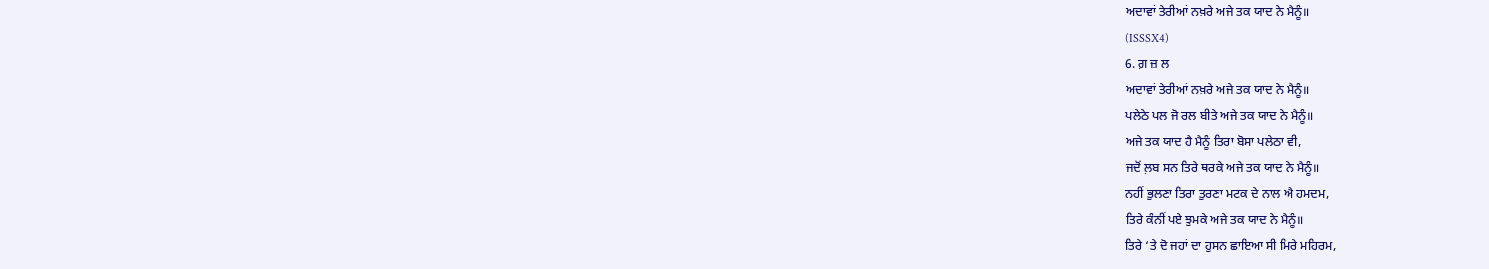ਅਦਾਵਾਂ ਤੇਰੀਆਂ ਨਖ਼ਰੇ ਅਜੇ ਤਕ ਯਾਦ ਨੇ ਮੈਨੂੰ॥
(ISSSX4)
6. ਗ਼ ਜ਼ ਲ
ਅਦਾਵਾਂ ਤੇਰੀਆਂ ਨਖ਼ਰੇ ਅਜੇ ਤਕ ਯਾਦ ਨੇ ਮੈਨੂੰ॥
ਪਲੇਠੇ ਪਲ ਜੋ ਰਲ ਬੀਤੇ ਅਜੇ ਤਕ ਯਾਦ ਨੇ ਮੈਨੂੰ॥
ਅਜੇ ਤਕ ਯਾਦ ਹੈ ਮੈਨੂੰ ਤਿਰਾ ਬੋਸਾ ਪਲੇਠਾ ਵੀ,
ਜਦੋਂ ਲ਼ਬ ਸਨ ਤਿਰੇ ਥਰਕੇ ਅਜੇ ਤਕ ਯਾਦ ਨੇ ਮੈਨੂੰ॥
ਨਹੀਂ ਭੁਲਣਾ ਤਿਰਾ ਤੁਰਣਾ ਮਟਕ ਦੇ ਨਾਲ ਐ ਹਮਦਮ,
ਤਿਰੇ ਕੰਨੀਂ ਪਏ ਝੁਮਕੇ ਅਜੇ ਤਕ ਯਾਦ ਨੇ ਮੈਨੂੰ॥
ਤਿਰੇ ‘ਤੇ ਦੋ ਜਹਾਂ ਦਾ ਹੁਸਨ ਛਾਇਆ ਸੀ ਮਿਰੇ ਮਹਿਰਮ,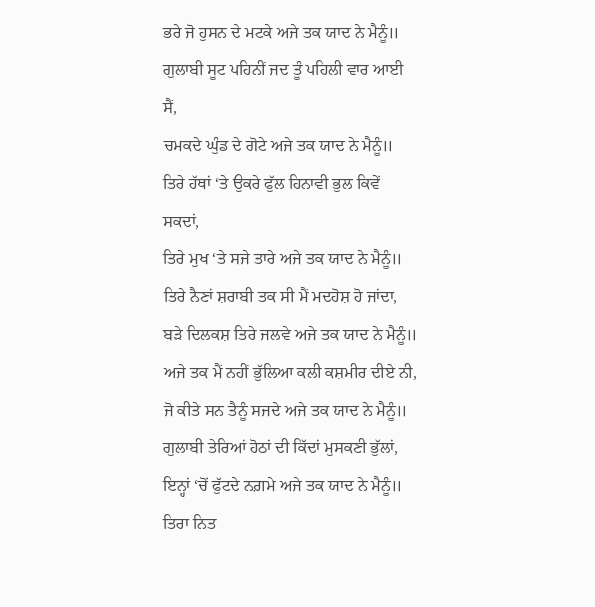ਭਰੇ ਜੋ ਹੁਸਨ ਦੇ ਮਟਕੇ ਅਜੇ ਤਕ ਯਾਦ ਨੇ ਮੈਨੂੰ॥
ਗੁਲਾਬੀ ਸੂਟ ਪਹਿਨੀਂ ਜਦ ਤੂੰ ਪਹਿਲੀ ਵਾਰ ਆਈ ਸੈਂ,
ਚਮਕਦੇ ਘੁੰਡ ਦੇ ਗੋਟੇ ਅਜੇ ਤਕ ਯਾਦ ਨੇ ਮੈਨੂੰ॥
ਤਿਰੇ ਹੱਥਾਂ ‘ਤੇ ਉਕਰੇ ਫੁੱਲ ਹਿਨਾਵੀ ਭੁਲ ਕਿਵੇਂ ਸਕਦਾਂ,
ਤਿਰੇ ਮੁਖ ‘ਤੇ ਸਜੇ ਤਾਰੇ ਅਜੇ ਤਕ ਯਾਦ ਨੇ ਮੈਨੂੰ॥
ਤਿਰੇ ਨੈਣਾਂ ਸ਼ਰਾਬੀ ਤਕ ਸੀ ਮੈਂ ਮਦਹੋਸ਼ ਹੋ ਜਾਂਦਾ,
ਬੜੇ ਦਿਲਕਸ਼ ਤਿਰੇ ਜਲਵੇ ਅਜੇ ਤਕ ਯਾਦ ਨੇ ਮੈਨੂੰ॥
ਅਜੇ ਤਕ ਮੈਂ ਨਹੀਂ ਭੁੱਲਿਆ ਕਲੀ ਕਸ਼ਮੀਰ ਦੀਏ ਨੀ,
ਜੋ ਕੀਤੇ ਸਨ ਤੈਨੂੰ ਸਜਦੇ ਅਜੇ ਤਕ ਯਾਦ ਨੇ ਮੈਨੂੰ॥
ਗੁਲਾਬੀ ਤੇਰਿਆਂ ਹੋਠਾਂ ਦੀ ਕਿੱਦਾਂ ਮੁਸਕਣੀ ਭੁੱਲਾਂ,
ਇਨ੍ਹਾਂ ‘ਚੋਂ ਫੁੱਟਦੇ ਨਗ਼ਮੇ ਅਜੇ ਤਕ ਯਾਦ ਨੇ ਮੈਨੂੰ॥
ਤਿਰਾ ਨਿਤ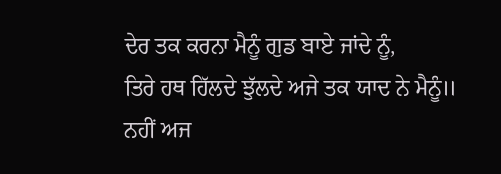ਦੇਰ ਤਕ ਕਰਨਾ ਮੈਨੂੰ ਗੁਡ ਬਾਏ ਜਾਂਦੇ ਨੂੰ,
ਤਿਰੇ ਹਥ ਹਿੱਲਦੇ ਝੁੱਲਦੇ ਅਜੇ ਤਕ ਯਾਦ ਨੇ ਮੈਨੂੰ॥
ਨਹੀਂ ਅਜ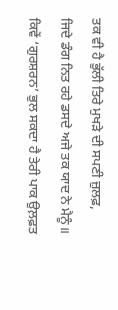ਤਕ ਵੀ ਹੈ ਭੁੱਲੀ ਤਿਰੇ ਮੁਖੜੇ ਦੀ ਸਪਣੀ ਜ਼ੁਲਫ਼,
ਜਿਦੇ ਡੰਗ ਨਿਤ ਰਹੇ ਡਸਦੇ ਅਜੇ ਤਕ ਯਾਦ ਨੇ ਮੈਨੂੰ॥
ਕਿਵੇਂ ‘ਗੁਰਸ਼ਰਨ’ ਭੁਲ ਸਕਦਾ ਹੈ ਤੇਰੀ ਪਾਕ ਉਲ਼ਫ਼ਤ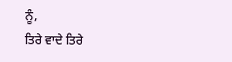ਨੂੰ,
ਤਿਰੇ ਵਾਦੇ ਤਿਰੇ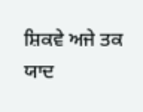ਸ਼ਿਕਵੇ ਅਜੇ ਤਕ ਯਾਦ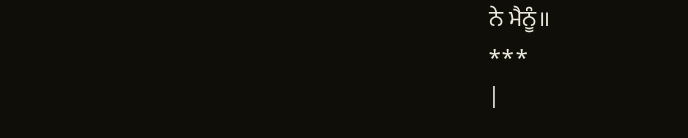ਨੇ ਮੈਨੂੰ॥
***
|